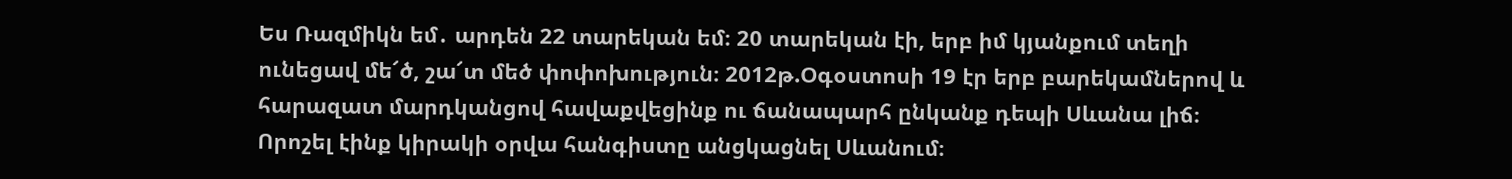Ես Ռազմիկն եմ․ արդեն 22 տարեկան եմ։ 20 տարեկան էի, երբ իմ կյանքում տեղի ունեցավ մե՜ծ, շա՜տ մեծ փոփոխություն։ 2012թ.Օգօստոսի 19 էր երբ բարեկամներով և հարազատ մարդկանցով հավաքվեցինք ու ճանապարհ ընկանք դեպի Սևանա լիճ։ Որոշել էինք կիրակի օրվա հանգիստը անցկացնել Սևանում։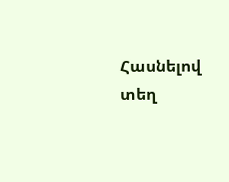Հասնելով տեղ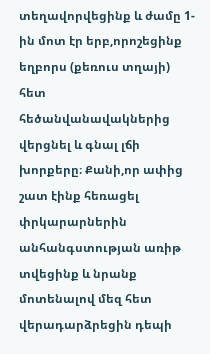տեղավորվեցինք և ժամը 1-ին մոտ էր երբ,որոշեցինք եղբորս (քեռուս տղայի) հետ հեծանվանավակներից վերցնել և գնալ լճի խորքերը։ Քանի,որ ափից շատ էինք հեռացել փրկարարներին անհանգստության առիթ տվեցինք և նրանք մոտենալով մեզ հետ վերադարձրեցին դեպի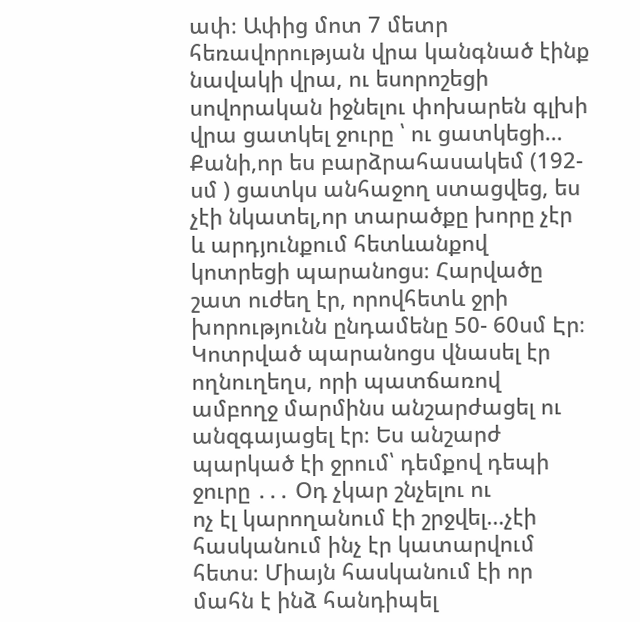ափ։ Ափից մոտ 7 մետր հեռավորության վրա կանգնած էինք նավակի վրա, ու եսորոշեցի սովորական իջնելու փոխարեն գլխի վրա ցատկել ջուրը ՝ ու ցատկեցի… Քանի,որ ես բարձրահասակեմ (192-սմ ) ցատկս անհաջող ստացվեց, ես չէի նկատել,որ տարածքը խորը չէր և արդյունքում հետևանքով կոտրեցի պարանոցս։ Հարվածը շատ ուժեղ էր, որովհետև ջրի խորությունն ընդամենը 50- 60սմ Էր։ Կոտրված պարանոցս վնասել էր ողնուղեղս, որի պատճառով ամբողջ մարմինս անշարժացել ու անզգայացել էր։ Ես անշարժ պարկած էի ջրում՝ դեմքով դեպի ջուրը ․․․ Օդ չկար շնչելու ու
ոչ էլ կարողանում էի շրջվել…չէի հասկանում ինչ էր կատարվում հետս։ Միայն հասկանում էի որ մահն է ինձ հանդիպել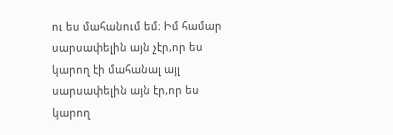ու ես մահանում եմ։ Իմ համար սարսափելին այն չէր,որ ես կարող էի մահանալ այլ սարսափելին այն էր,որ ես կարող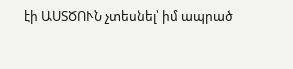էի ԱՍՏԾՈՒՆ չտեսնել՝ իմ ապրած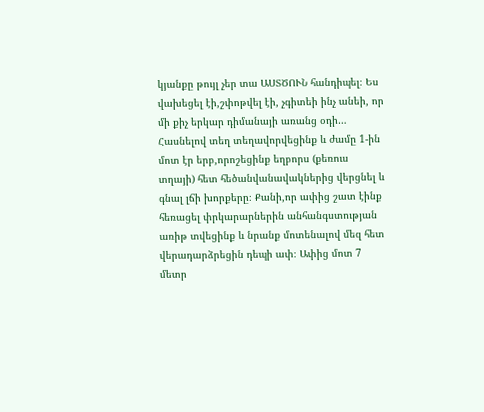կյանքը թույլ չեր տա ԱՍՏԾՈՒՆ հանդիպել։ Ես վախեցել էի,շփոթվել էի, չգիտեի ինչ անեի, որ մի քիչ երկար դիմանայի առանց օդի…
Հասնելով տեղ տեղավորվեցինք և ժամը 1-ին մոտ էր երբ,որոշեցինք եղբորս (քեռուս տղայի) հետ հեծանվանավակներից վերցնել և գնալ լճի խորքերը։ Քանի,որ ափից շատ էինք հեռացել փրկարարներին անհանգստության առիթ տվեցինք և նրանք մոտենալով մեզ հետ վերադարձրեցին դեպի ափ։ Ափից մոտ 7 մետր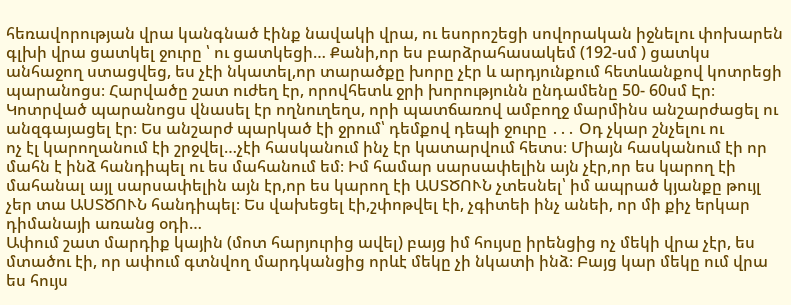հեռավորության վրա կանգնած էինք նավակի վրա, ու եսորոշեցի սովորական իջնելու փոխարեն գլխի վրա ցատկել ջուրը ՝ ու ցատկեցի… Քանի,որ ես բարձրահասակեմ (192-սմ ) ցատկս անհաջող ստացվեց, ես չէի նկատել,որ տարածքը խորը չէր և արդյունքում հետևանքով կոտրեցի պարանոցս։ Հարվածը շատ ուժեղ էր, որովհետև ջրի խորությունն ընդամենը 50- 60սմ Էր։ Կոտրված պարանոցս վնասել էր ողնուղեղս, որի պատճառով ամբողջ մարմինս անշարժացել ու անզգայացել էր։ Ես անշարժ պարկած էի ջրում՝ դեմքով դեպի ջուրը ․․․ Օդ չկար շնչելու ու
ոչ էլ կարողանում էի շրջվել…չէի հասկանում ինչ էր կատարվում հետս։ Միայն հասկանում էի որ մահն է ինձ հանդիպել ու ես մահանում եմ։ Իմ համար սարսափելին այն չէր,որ ես կարող էի մահանալ այլ սարսափելին այն էր,որ ես կարող էի ԱՍՏԾՈՒՆ չտեսնել՝ իմ ապրած կյանքը թույլ չեր տա ԱՍՏԾՈՒՆ հանդիպել։ Ես վախեցել էի,շփոթվել էի, չգիտեի ինչ անեի, որ մի քիչ երկար դիմանայի առանց օդի…
Ափում շատ մարդիք կային (մոտ հարյուրից ավել) բայց իմ հույսը իրենցից ոչ մեկի վրա չէր, ես մտածու էի, որ ափում գտնվող մարդկանցից որևէ մեկը չի նկատի ինձ։ Բայց կար մեկը ում վրա ես հույս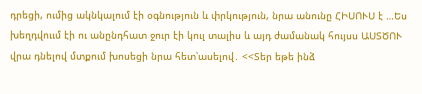դրեցի, ումից ակնկալում էի օգնություն և փրկություն, նրա անունը ՀԻՍՈՒՍ է …Ես խեղդվոււմ էի ու անընդհատ ջուր էի կուլ տալիս և այդ ժամանակ հույսս ԱՍՏԾՈՒ վրա դնելով մտքում խոսեցի նրա հետ՝ասելով․ <<Տեր եթե ինձ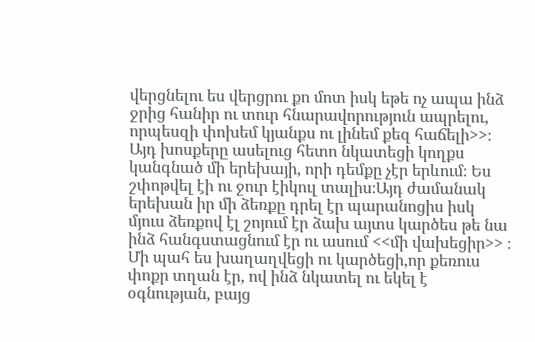վերցնելու ես վերցրու քո մոտ իսկ եթե ոչ ապա ինձ ջրից հանիր ու տուր հնարավորություն ապրելու, որպեսզի փոխեմ կյանքս ու լինեմ քեզ հաճելի>>։ Այդ խոսքերը ասելուց հետո նկատեցի կողքս կանգնած մի երեխայի, որի դեմքը չէր երևում։ Ես շփոթվել էի ու ջուր էիկուլ տալիս։Այդ ժամանակ երեխան իր մի ձեռքը դրել էր պարանոցիս իսկ մյուս ձեռքով էլ շոյում էր ձախ այտս կարծես թե նա ինձ հանգստացնում էր ու ասում <<մի վախեցիր>> ։ Մի պահ ես խաղաղվեցի ու կարծեցի,որ քեռուս փոքր տղան էր, ով ինձ նկատել ու եկել է օգնության, բայց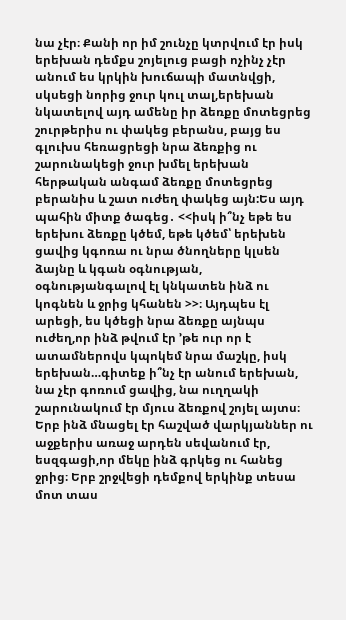նա չէր։ Քանի որ իմ շունչը կտրվում էր իսկ երեխան դեմքս շոյելուց բացի ոչինչ չէր անում ես կրկին խուճապի մատնվցի, սկսեցի նորից ջուր կուլ տալ,երեխան նկատելով այդ ամենը իր ձեռքը մոտեցրեց շուրթերիս ու փակեց բերանս, բայց ես գլուխս հեռացրեցի նրա ձեռքից ու շարունակեցի ջուր խմել երեխան հերթական անգամ ձեռքը մոտեցրեց բերանիս և շատ ուժեղ փակեց այն:Ես այդ պահին միտք ծագեց․ <<իսկ ի՞նչ եթե ես երեխու ձեռքը կծեմ, եթե կծեմ՝ երեխեն ցավից կգոռա ու նրա ծնողները կլսեն ձայնը և կգան օգնության, օգնությանգալով էլ կնկատեն ինձ ու կոգնեն և ջրից կհանեն >>։ Այդպես էլ արեցի, ես կծեցի նրա ձեռքը այնպս ուժեղ,որ ինձ թվում էր ՚թե ուր որ է ատամներովս կպոկեմ նրա մաշկը, իսկ երեխան…գիտեք ի՞նչ էր անում երեխան, նա չէր գոռում ցավից, նա ուղղակի շարունակում էր մյուս ձեռքով շոյել այտս։ Երբ ինձ մնացել էր հաշված վարկյաններ ու աջքերիս առաջ արդեն սեվանում էր, եսզգացի,որ մեկը ինձ գրկեց ու հանեց ջրից։ Երբ շրջվեցի դեմքով երկինք տեսա մոտ տաս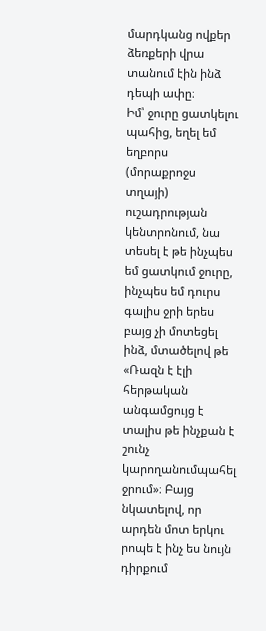մարդկանց ովքեր ձեռքերի վրա տանում էին ինձ դեպի ափը։
Իմ՝ ջուրը ցատկելու պահից, եղել եմ եղբորս (մորաքրոջս տղայի) ուշադրության կենտրոնում, նա տեսել է թե ինչպես եմ ցատկում ջուրը, ինչպես եմ դուրս գալիս ջրի երես բայց չի մոտեցել ինձ, մտածելով թե «Ռազն է էլի հերթական անգամցույց է տալիս թե ինչքան է շունչ կարողանումպահել ջրում»։ Բայց նկատելով, որ արդեն մոտ երկու րոպե է ինչ ես նույն դիրքում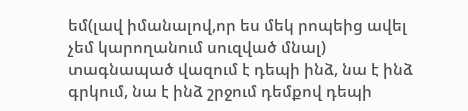եմ(լավ իմանալով,որ ես մեկ րոպեից ավել չեմ կարողանում սուզված մնալ) տագնապած վազում է դեպի ինձ, նա է ինձ գրկում, նա է ինձ շրջում դեմքով դեպի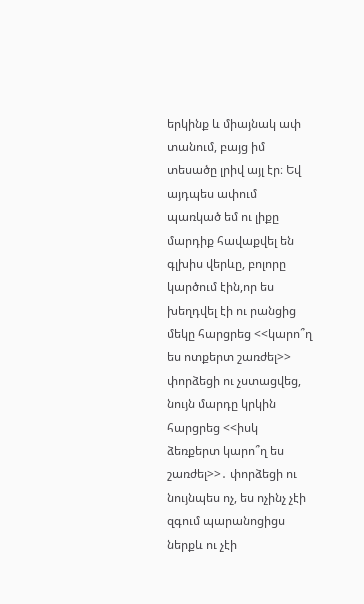երկինք և միայնակ ափ տանում, բայց իմ տեսածը լրիվ այլ էր։ Եվ այդպես ափում պառկած եմ ու լիքը մարդիք հավաքվել են գլխիս վերևը, բոլորը կարծում էին,որ ես խեղդվել էի ու րանցից մեկը հարցրեց <<կարո՞ղ ես ոտքերտ շառժել>> փորձեցի ու չստացվեց, նույն մարդը կրկին հարցրեց <<իսկ ձեռքերտ կարո՞ղ ես շառժել>>․ փորձեցի ու նույնպես ոչ, ես ոչինչ չէի զգում պարանոցիցս ներքև ու չէի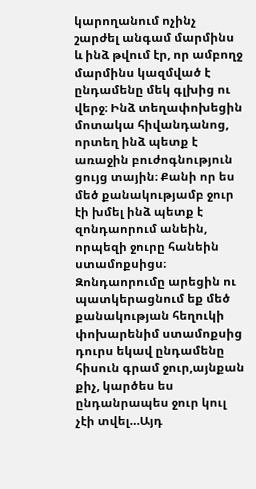կարողանում ոչինչ շարժել անգամ մարմինս և ինձ թվում էր, որ ամբողջ մարմինս կազմված է ընդամենը մեկ գլխից ու վերջ։ Ինձ տեղափոխեցին մոտակա հիվանդանոց, որտեղ ինձ պետք է առաջին բուժոգնություն ցույց տային։ Քանի որ ես մեծ քանակությամբ ջուր էի խմել ինձ պետք է զոնդաորում անեին, որպեզի ջուրը հանեին ստամոքսիցս։ Զոնդաորումը արեցին ու պատկերացնում եք մեծ քանակության հեղուկի փոխարենիմ ստամոքսից դուրս եկավ ընդամենը հիսուն գրամ ջուր,այնքան քիչ, կարծես ես ընդանրապես ջուր կուլ չէի տվել…Այդ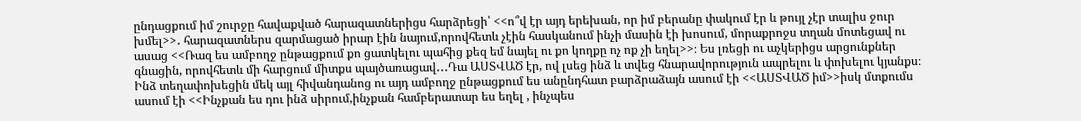ընդացքում իմ շուրջը հավաքված հարազատներիցս հարձրեցի՝ <<ո՞վ էր այդ երեխան, որ իմ բերանը փակում էր և թույլ չէր տալիս ջուր խմել>>․ հարազատներս զարմացած իրար էին նայում,որովհետև չէին հասկանում ինչի մասին էի խոսում, մորաքրոջս տղան մոտեցավ ու ասաց <<Ռազ ես ամբողջ ընթացքում քո ցատկելու պահից քեզ եմ նայել ու քո կողքը ոչ ոք չի եղել>>։ Ես լռեցի ու աչկերիցս արցունքներ գնացին, որովհետև մի հարցում միտքս պայծառացավ․․․Դա ԱՍՏՎԱԾ էր, ով լսեց ինձ և տվեց հնարավորություն ապրելու և փոխելու կյանքս։ Ինձ տեղափոխեցին մեկ այլ հիվանդանոց ու այդ ամբողջ ընթացքում ես անընդհատ բարձրաձայն ասում էի <<ԱՍՏՎԱԾ իմ>>իսկ մտքումս ասում էի <<Ինչքան ես դու ինձ սիրում,ինչքան համբերատար ես եղել , ինչպես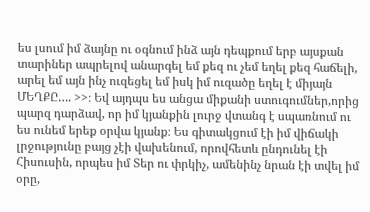ես լսում իմ ձայնը ու օգնում ինձ այն դեպքում երբ այսքան տարիներ ապրելով անարգել եմ քեզ ու չեմ եղել քեզ հաճելի, արել եմ այն ինչ ուզեցել եմ իսկ իմ ուզածը եղել է միյայն ՄԵՂՔԸ…. >>։ Եվ այդպս ես անցա միքանի ստուգումներ,որից պարզ դարձավ, որ իմ կյանքին լուրջ վտանգ է սպառնում ու ես ունեմ երեք օրվա կյանք։ Ես գիտակցում էի իմ վիճակի լրջությունը բայց չէի վախենում, որովհետև ընդունել էի Հիսուսին, որպես իմ Տեր ու փրկիչ, ամենինչ նրան էի տվել իմ օրը,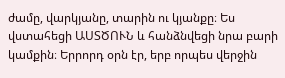ժամը, վարկյանը, տարին ու կյանքը։ Ես վստահեցի ԱՍՏԾՈՒՆ և հանձնվեցի նրա բարի կամքին։ Երրորդ օրն էր, երբ որպես վերջին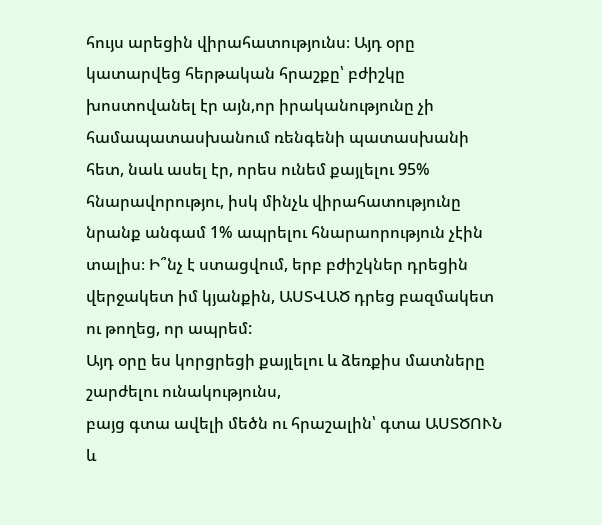հույս արեցին վիրահատությունս։ Այդ օրը կատարվեց հերթական հրաշքը՝ բժիշկը խոստովանել էր այն,որ իրականությունը չի համապատասխանում ռենգենի պատասխանի հետ, նաև ասել էր, որես ունեմ քայլելու 95% հնարավորությու, իսկ մինչև վիրահատությունը նրանք անգամ 1% ապրելու հնարաորություն չէին տալիս։ Ի՞նչ է ստացվում, երբ բժիշկներ դրեցին վերջակետ իմ կյանքին, ԱՍՏՎԱԾ դրեց բազմակետ ու թողեց, որ ապրեմ:
Այդ օրը ես կորցրեցի քայլելու և ձեռքիս մատները շարժելու ունակությունս,
բայց գտա ավելի մեծն ու հրաշալին՝ գտա ԱՍՏԾՈՒՆ և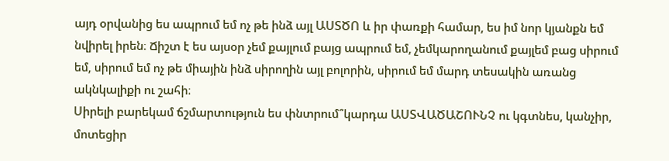այդ օրվանից ես ապրում եմ ոչ թե ինձ այլ ԱՍՏԾՈ և իր փառքի համար, ես իմ նոր կյանքն եմ նվիրել իրեն։ Ճիշտ է ես այսօր չեմ քայլում բայց ապրում եմ, չեմկարողանում քայլեմ բաց սիրում եմ, սիրում եմ ոչ թե միային ինձ սիրողին այլ բոլորին, սիրում եմ մարդ տեսակին առանց ակնկալիքի ու շահի։
Սիրելի բարեկամ ճշմարտություն ես փնտրում՞կարդա ԱՍՏՎԱԾԱՇՈՒՆՉ ու կգտնես, կանչիր, մոտեցիր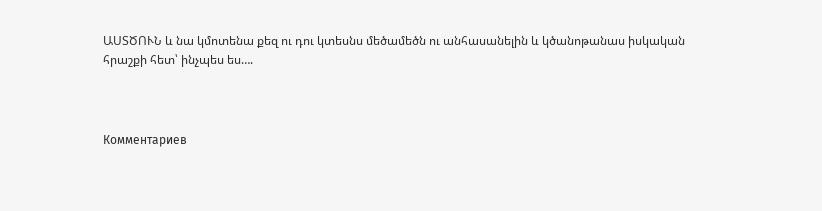ԱՍՏԾՈՒՆ և նա կմոտենա քեզ ու դու կտեսնս մեծամեծն ու անհասանելին և կծանոթանաս իսկական հրաշքի հետ՝ ինչպես ես….



Комментариев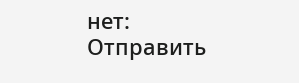нет:
Отправить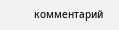комментарий